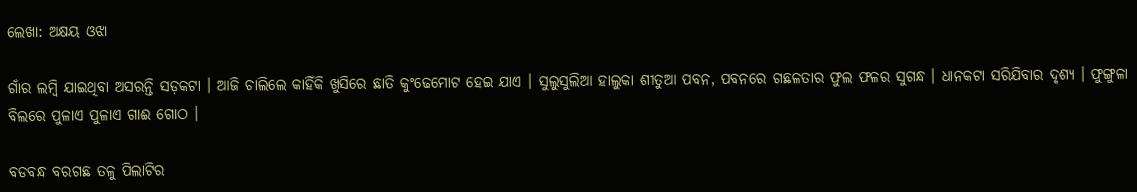ଲେଖା: ଅକ୍ଷୟ ଓଝା

ଗାଁର ଲମ୍ବି ଯାଇଥିବା ଅସରନ୍ତି ସଡ଼କଟା । ଆଜି ଚାଲିଲେ କାହିଁକି ଖୁସିରେ ଛାତି କୁଂଢେମୋଟ ହେଇ ଯାଏ । ସୁଲୁସୁଲିଆ ହାଲୁକା ଶୀତୁଆ ପବନ, ପବନରେ ଗଛଳତାର ଫୁଲ ଫଳର ସୁଗନ୍ଧ । ଧାନକଟା ସରିଯିବାର ଦୃଶ୍ୟ । ଫୁଙ୍ଗୁଳା ବିଲରେ ପୁଳାଏ ପୁଳାଏ ଗାଈ ଗୋଠ ।

ବଡବନ୍ଧ ବରଗଛ ତଳୁ ପିଲାଟିର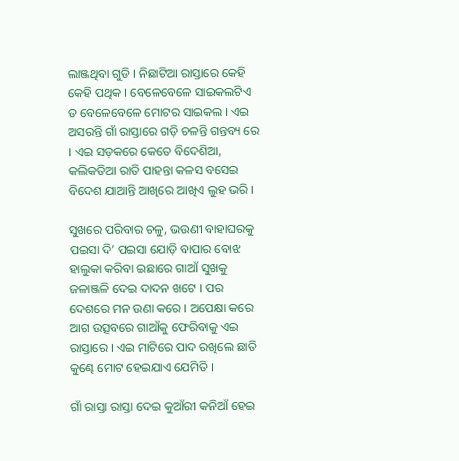ଲାଞ୍ଜଥିବା ଗୁଡି । ନିଛାଟିଆ ରାସ୍ତାରେ କେହି କେହି ପଥିକ । ବେଳେବେଳେ ସାଇକଲଟିଏ ତ ବେଳେବେଳେ ମୋଟର ସାଇକଲ । ଏଇ ଅସରନ୍ତି ଗାଁ ରାସ୍ତାରେ ଗଡ଼ି ଚଳନ୍ତି ଗନ୍ତବ୍ୟ ରେ । ଏଇ ସଡ଼କରେ କେତେ ବିଦେଶିଆ, କଲିକତିଆ ରାତି ପାହନ୍ତା କଳସ ବସେଇ ବିଦେଶ ଯାଆନ୍ତି ଆଖିରେ ଆଖିଏ ଲୁହ ଭରି ।

ସୁଖରେ ପରିବାର ଚଳୁ, ଭଉଣୀ ବାହାଘରକୁ ପଇସା ଦି’ ପଇସା ଯୋଡ଼ି ବାପାର ବୋଝ ହାଲୁକା କରିବା ଇଛାରେ ଗାଆଁ ସୁଖକୁ ଜଳାଞ୍ଜଳି ଦେଇ ଦାଦନ ଖଟେ । ପର ଦେଶରେ ମନ ଉଣା କରେ । ଅପେକ୍ଷା କରେ ଆଗ ଉତ୍ସବରେ ଗାଆଁକୁ ଫେରିବାକୁ ଏଇ ରାସ୍ତାରେ । ଏଇ ମାଟିରେ ପାଦ ରଖିଲେ ଛାତି କୁଣ୍ଢେ ମୋଟ ହେଇଯାଏ ଯେମିତି ।

ଗାଁ ରାସ୍ତା ରାସ୍ତା ଦେଇ କୁଆଁରୀ କନିଆଁ ହେଇ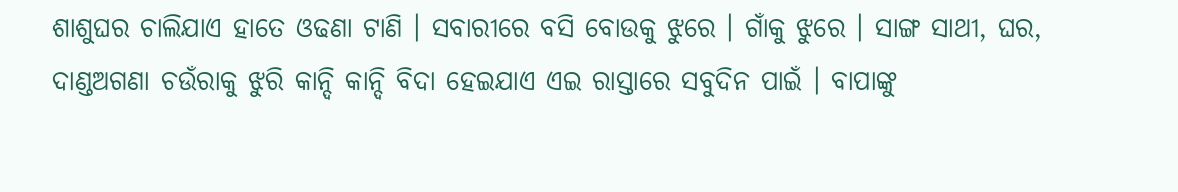ଶାଶୁଘର ଚାଲିଯାଏ ହାତେ ଓଢଣା ଟାଣି । ସବାରୀରେ ବସି ବୋଉକୁ ଝୁରେ । ଗାଁକୁ ଝୁରେ । ସାଙ୍ଗ ସାଥୀ, ଘର, ଦାଣ୍ଡଅଗଣା ଚଉଁରାକୁ ଝୁରି କାନ୍ଦି କାନ୍ଦି ବିଦା ହେଇଯାଏ ଏଇ ରାସ୍ତାରେ ସବୁଦିନ ପାଇଁ । ବାପାଙ୍କୁ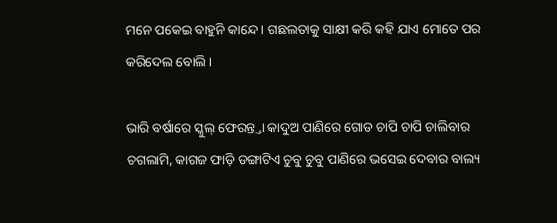ମନେ ପକେଇ ବାହୁନି କାନ୍ଦେ । ଗଛଲତାକୁ ସାକ୍ଷୀ କରି କହି ଯାଏ ମୋତେ ପର କରିଦେଲ ବୋଲି ।

ଭାରି ବର୍ଷାରେ ସ୍କୁଲ୍ ଫେରନ୍ତ୍ତା କାଦୁଅ ପାଣିରେ ଗୋଡ ଚାପି ଚାପି ଚାଲିବାର ଚଗଲାମି, କାଗଜ ଫାଡ଼ି ଡଙ୍ଗାଟିଏ ଚୁବୁ ଚୁବୁ ପାଣିରେ ଭସେଇ ଦେବାର ବାଲ୍ୟ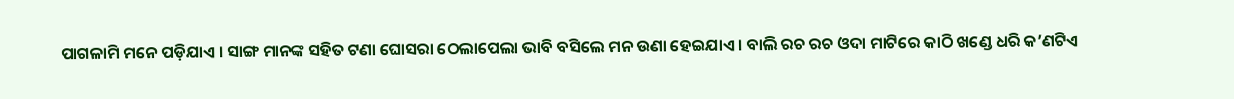ପାଗଳାମି ମନେ ପଡ଼ିଯାଏ । ସାଙ୍ଗ ମାନଙ୍କ ସହିତ ଟଣା ଘୋସରା ଠେଲାପେଲା ଭାବି ବସିଲେ ମନ ଉଣା ହେଇଯାଏ । ବାଲି ରଚ ରଚ ଓଦା ମାଟିରେ କାଠି ଖଣ୍ଡେ ଧରି କ’ଣଟିଏ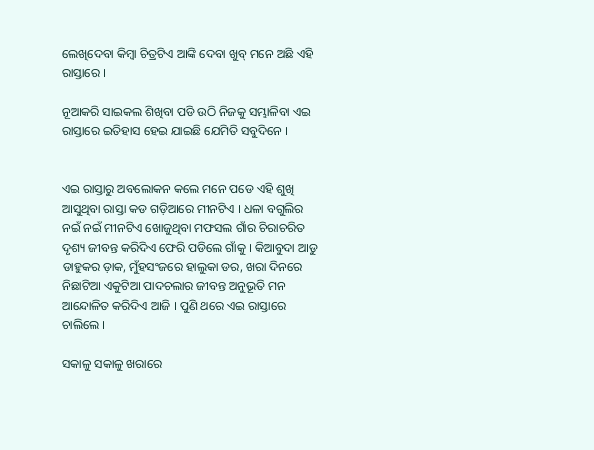ଲେଖିଦେବା କିମ୍ବା ଚିତ୍ରଟିଏ ଆଙ୍କି ଦେବା ଖୁବ୍ ମନେ ଅଛି ଏହି ରାସ୍ତାରେ ।

ନୂଆକରି ସାଇକଲ ଶିଖିବା ପଡି ଉଠି ନିଜକୁ ସମ୍ଭାଳିବା ଏଇ ରାସ୍ତାରେ ଇତିହାସ ହେଇ ଯାଇଛି ଯେମିତି ସବୁଦିନେ ।


ଏଇ ରାସ୍ତାରୁ ଅବଲୋକନ କଲେ ମନେ ପଡେ ଏହି ଶୁଖି ଆସୁଥିବା ରାସ୍ତା କଡ ଗଡ଼ିଆରେ ମୀନଟିଏ । ଧଳା ବଗୁଲିର ନଇଁ ନଇଁ ମୀନଟିଏ ଖୋଜୁଥିବା ମଫସଲ ଗାଁର ଚିରାଚରିତ ଦୃଶ୍ୟ ଜୀବନ୍ତ କରିଦିଏ ଫେରି ପଡିଲେ ଗାଁକୁ । କିଆବୁଦା ଆଡୁ ଡାହୁକର ଡ଼ାକ, ମୁଁହସଂଜରେ ହାଲୁକା ଡର, ଖରା ଦିନରେ ନିଛାଟିଆ ଏକୁଟିଆ ପାଦଚଲାର ଜୀବନ୍ତ ଅନୁଭୂତି ମନ ଆନ୍ଦୋଳିତ କରିଦିଏ ଆଜି । ପୁଣି ଥରେ ଏଇ ରାସ୍ତାରେ ଚାଲିଲେ ।

ସକାଳୁ ସକାଳୁ ଖରାରେ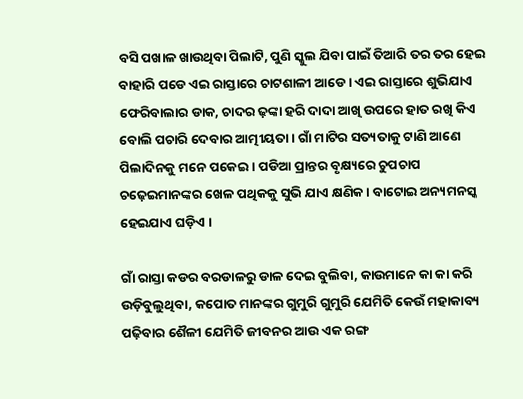ବସି ପଖାଳ ଖାଉଥିବା ପିଲାଟି, ପୁଣି ସ୍କୁଲ ଯିବା ପାଇଁ ତିଆରି ତର ତର ହେଇ ବାହାରି ପଡେ ଏଇ ରାସ୍ତାରେ ଚାଟଶାଳୀ ଆଡେ। ଏଇ ରାସ୍ତାରେ ଶୁଭିଯାଏ  ଫେରିବାଲାର ଡାକ, ଚାଦର ଢ଼ଙ୍କା ହରି ଦାଦା ଆଖି ଉପରେ ହାତ ରଖି କିଏ ବୋଲି ପଚାରି ଦେବାର ଆତ୍ମୀୟତା । ଗାଁ ମାଟିର ସତ୍ୟତାକୁ ଟାଣି ଆଣେ ପିଲାଦିନକୁ ମନେ ପକେଇ । ପଡିଆ ପ୍ରାନ୍ତର ବୃକ୍ଷ୍ୟରେ ଚୁପଚାପ ଚଢ଼େଇମାନଙ୍କର ଖେଳ ପଥିକକୁ ସୁଭି ଯାଏ କ୍ଷଣିକ । ବାଟୋଇ ଅନ୍ୟମନସ୍କ ହେଇଯାଏ ଘଡ଼ିଏ ।

ଗାଁ ରାସ୍ତା କଡର ବରଡାଳରୁ ଡାଳ ଦେଇ ବୁଲିବା, କାଉମାନେ କା କା କରି ଉଡ଼ିବୁଲୁଥିବା, କପୋତ ମାନଙ୍କର ଗୁମୁରି ଗୁମୁରି ଯେମିତି କେଉଁ ମହାକାବ୍ୟ ପଢ଼ିବାର ଶୈଳୀ ଯେମିତି ଜୀବନର ଆଉ ଏକ ରଙ୍ଗ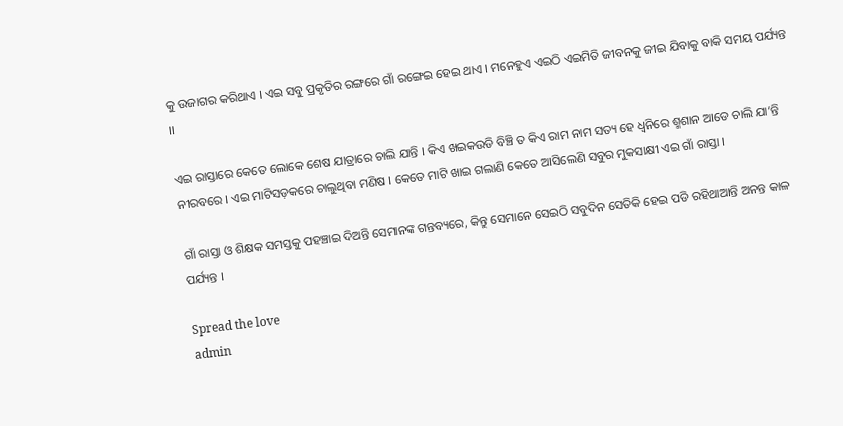କୁ ଉଜାଗର କରିଥାଏ । ଏଇ ସବୁ ପ୍ରକୃତିର ରଙ୍ଗରେ ଗାଁ ରଙ୍ଗେଇ ହେଇ ଥାଏ । ମନେହୁଏ ଏଇଠି ଏଇମିତି ଜୀବନକୁ ଜୀଇ ଯିବାକୁ ବାକି ସମୟ ପର୍ଯ୍ୟନ୍ତ ।।

ଏଇ ରାସ୍ତାରେ କେତେ ଲୋକେ ଶେଷ ଯାତ୍ରାରେ ଚାଲି ଯାନ୍ତି । କିଏ ଖଇକଉଡି ବିଞ୍ଚି ତ କିଏ ରାମ ନାମ ସତ୍ୟ ହେ ଧ୍ୱନିରେ ଶ୍ମଶାନ ଆଡେ ଚାଲି ଯା’ନ୍ତି ନୀରବରେ । ଏଇ ମାଟିସଡ଼କରେ ଚାଲୁଥିବା ମଣିଷ । କେତେ ମାଟି ଖାଇ ଗଲାଣି କେତେ ଆସିଲେଣି ସବୁର ମୁକସାକ୍ଷୀ ଏଇ ଗାଁ ରାସ୍ତା ।

ଗାଁ ରାସ୍ତା ଓ ଶିକ୍ଷକ ସମସ୍ତକୁ ପହଞ୍ଚାଇ ଦିଅନ୍ତି ସେମାନଙ୍କ ଗନ୍ତବ୍ୟରେ, କିନ୍ତୁ ସେମାନେ ସେଇଠି ସବୁଦିନ ସେତିକି ହେଇ ପଡି ରହିଥାଆନ୍ତି ଅନନ୍ତ କାଳ ପର୍ଯ୍ୟନ୍ତ ।

Spread the love
admin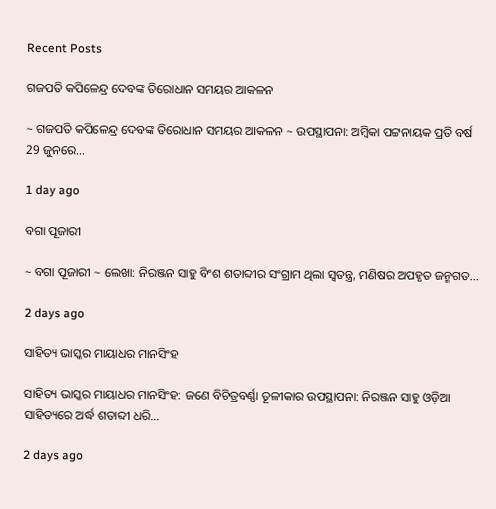Recent Posts

ଗଜପତି କପିଳେନ୍ଦ୍ର ଦେବଙ୍କ ତିରୋଧାନ ସମୟର ଆକଳନ

~ ଗଜପତି କପିଳେନ୍ଦ୍ର ଦେବଙ୍କ ତିରୋଧାନ ସମୟର ଆକଳନ ~ ଉପସ୍ଥାପନା: ଅମ୍ବିକା ପଟ୍ଟନାୟକ ପ୍ରତି ବର୍ଷ 29 ଜୁନରେ…

1 day ago

ବଗା ପୂଜାରୀ

~ ବଗା ପୂଜାରୀ ~ ଲେଖା: ନିରଞ୍ଜନ ସାହୁ ବିଂଶ ଶତାବ୍ଦୀର ସଂଗ୍ରାମ ଥିଲା ସ୍ଵତନ୍ତ୍ର, ମଣିଷର ଅପହୃତ ଜନ୍ମଗତ…

2 days ago

ସାହିତ୍ୟ ଭାସ୍କର ମାୟାଧର ମାନସିଂହ

ସାହିତ୍ୟ ଭାସ୍କର ମାୟାଧର ମାନସିଂହ: ଜଣେ ବିଚିତ୍ରବର୍ଣ୍ଣା ତୂଳୀକାର ଉପସ୍ଥାପନା: ନିରଞ୍ଜନ ସାହୁ ଓଡ଼ିଆ ସାହିତ୍ୟରେ ଅର୍ଦ୍ଧ ଶତାବ୍ଦୀ ଧରି…

2 days ago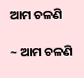ଆମ ଚଳଣି

~ ଆମ ଚଳଣି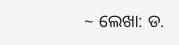~ ଲେଖା: ଡ.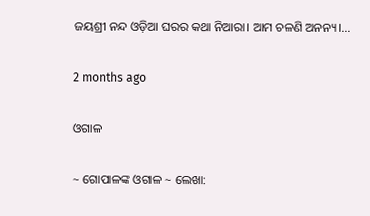ଜୟଶ୍ରୀ ନନ୍ଦ ଓଡ଼ିଆ ଘରର କଥା ନିଆରା। ଆମ ଚଳଣି ଅନନ୍ୟ।…

2 months ago

ଓଗାଳ

~ ଗୋପାଳଙ୍କ ଓଗାଳ ~ ଲେଖା: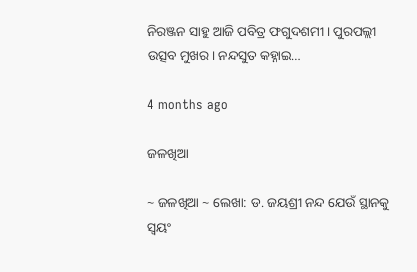ନିରଞ୍ଜନ ସାହୁ ଆଜି ପବିତ୍ର ଫଗୁଦଶମୀ। ପୁରପଲ୍ଲୀ ଉତ୍ସବ ମୁଖର। ନନ୍ଦସୁତ କହ୍ନାଇ…

4 months ago

ଜଳଖିଆ

~ ଜଳଖିଆ ~ ଲେଖା: ଡ. ଜୟଶ୍ରୀ ନନ୍ଦ ଯେଉଁ ସ୍ଥାନକୁ ସ୍ବୟଂ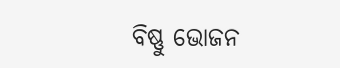ବିଷ୍ଣୁ ଭୋଜନ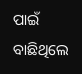ପାଇଁ ବାଛିଥିଲେ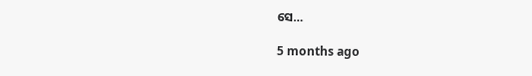ସେ…

5 months ago